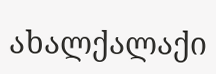ახალქალაქი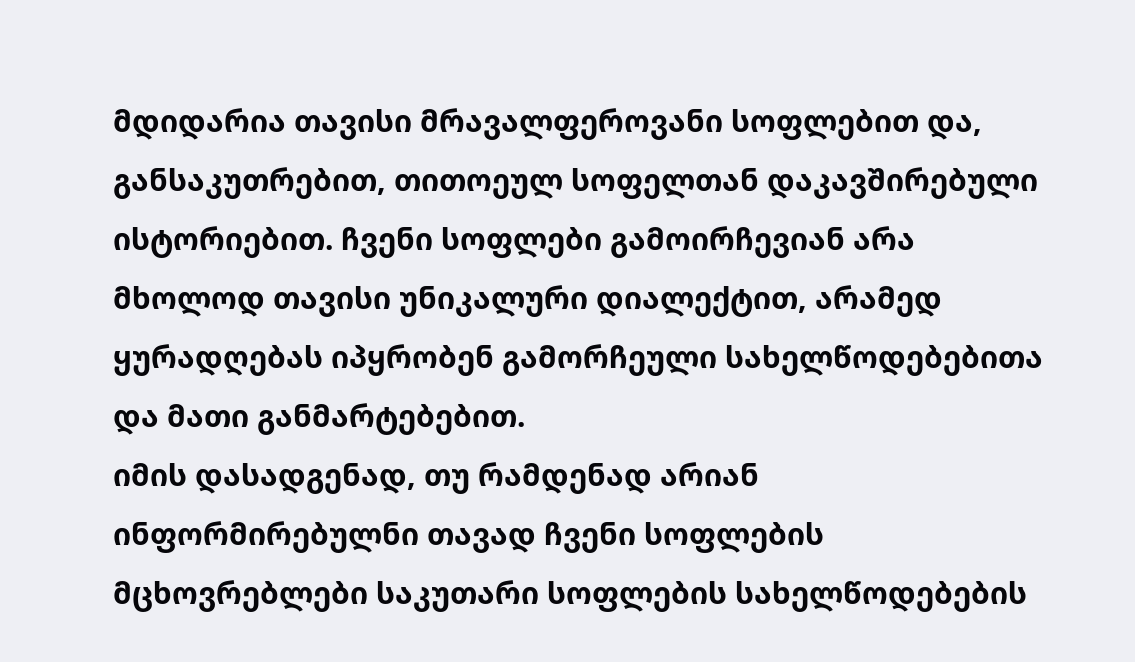მდიდარია თავისი მრავალფეროვანი სოფლებით და, განსაკუთრებით, თითოეულ სოფელთან დაკავშირებული ისტორიებით. ჩვენი სოფლები გამოირჩევიან არა მხოლოდ თავისი უნიკალური დიალექტით, არამედ ყურადღებას იპყრობენ გამორჩეული სახელწოდებებითა და მათი განმარტებებით.
იმის დასადგენად, თუ რამდენად არიან ინფორმირებულნი თავად ჩვენი სოფლების მცხოვრებლები საკუთარი სოფლების სახელწოდებების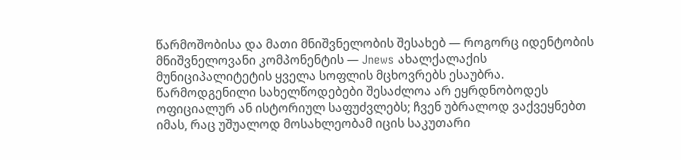წარმოშობისა და მათი მნიშვნელობის შესახებ — როგორც იდენტობის მნიშვნელოვანი კომპონენტის — Jnews ახალქალაქის მუნიციპალიტეტის ყველა სოფლის მცხოვრებს ესაუბრა. წარმოდგენილი სახელწოდებები შესაძლოა არ ეყრდნობოდეს ოფიციალურ ან ისტორიულ საფუძვლებს; ჩვენ უბრალოდ ვაქვეყნებთ იმას, რაც უშუალოდ მოსახლეობამ იცის საკუთარი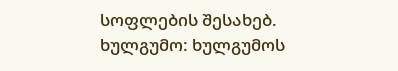სოფლების შესახებ.
ხულგუმო: ხულგუმოს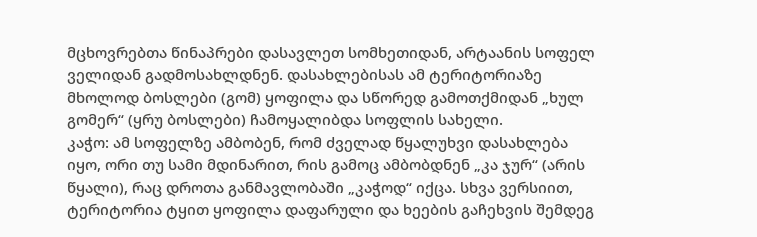მცხოვრებთა წინაპრები დასავლეთ სომხეთიდან, არტაანის სოფელ ველიდან გადმოსახლდნენ. დასახლებისას ამ ტერიტორიაზე მხოლოდ ბოსლები (გომ) ყოფილა და სწორედ გამოთქმიდან „ხულ გომერ“ (ყრუ ბოსლები) ჩამოყალიბდა სოფლის სახელი.
კაჭო: ამ სოფელზე ამბობენ, რომ ძველად წყალუხვი დასახლება იყო, ორი თუ სამი მდინარით, რის გამოც ამბობდნენ „კა ჯურ“ (არის წყალი), რაც დროთა განმავლობაში „კაჭოდ“ იქცა. სხვა ვერსიით, ტერიტორია ტყით ყოფილა დაფარული და ხეების გაჩეხვის შემდეგ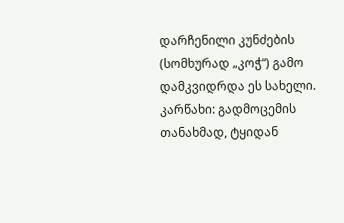დარჩენილი კუნძების (სომხურად „კოჭ“) გამო დამკვიდრდა ეს სახელი.
კარწახი: გადმოცემის თანახმად, ტყიდან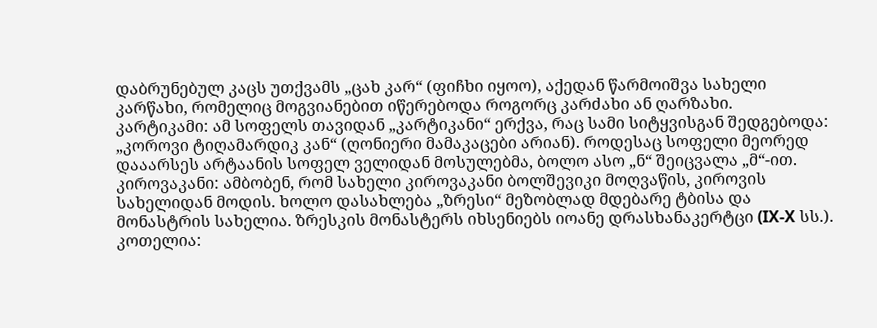დაბრუნებულ კაცს უთქვამს „ცახ კარ“ (ფიჩხი იყოო), აქედან წარმოიშვა სახელი კარწახი, რომელიც მოგვიანებით იწერებოდა როგორც კარძახი ან ღარზახი.
კარტიკამი: ამ სოფელს თავიდან „კარტიკანი“ ერქვა, რაც სამი სიტყვისგან შედგებოდა: „კოროვი ტიღამარდიკ კან“ (ღონიერი მამაკაცები არიან). როდესაც სოფელი მეორედ დააარსეს არტაანის სოფელ ველიდან მოსულებმა, ბოლო ასო „ნ“ შეიცვალა „მ“-ით.
კიროვაკანი: ამბობენ, რომ სახელი კიროვაკანი ბოლშევიკი მოღვაწის, კიროვის სახელიდან მოდის. ხოლო დასახლება „ზრესი“ მეზობლად მდებარე ტბისა და მონასტრის სახელია. ზრესკის მონასტერს იხსენიებს იოანე დრასხანაკერტცი (IX-X სს.).
კოთელია: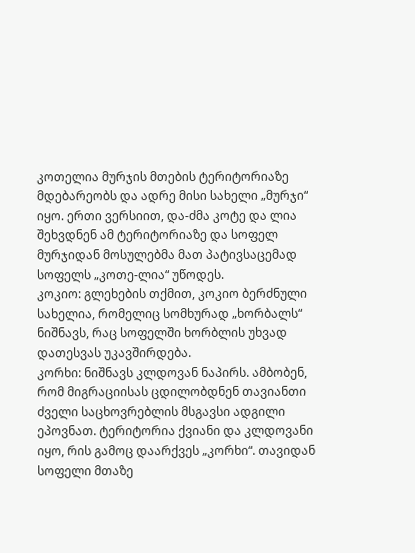კოთელია მურჯის მთების ტერიტორიაზე მდებარეობს და ადრე მისი სახელი „მურჯი“ იყო. ერთი ვერსიით, და-ძმა კოტე და ლია შეხვდნენ ამ ტერიტორიაზე და სოფელ მურჯიდან მოსულებმა მათ პატივსაცემად სოფელს „კოთე-ლია“ უწოდეს.
კოკიო: გლეხების თქმით, კოკიო ბერძნული სახელია, რომელიც სომხურად „ხორბალს“ ნიშნავს, რაც სოფელში ხორბლის უხვად დათესვას უკავშირდება.
კორხი: ნიშნავს კლდოვან ნაპირს. ამბობენ, რომ მიგრაციისას ცდილობდნენ თავიანთი ძველი საცხოვრებლის მსგავსი ადგილი ეპოვნათ. ტერიტორია ქვიანი და კლდოვანი იყო, რის გამოც დაარქვეს „კორხი“. თავიდან სოფელი მთაზე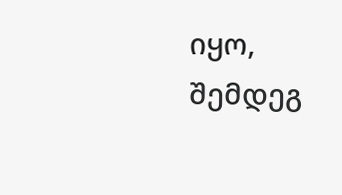იყო, შემდეგ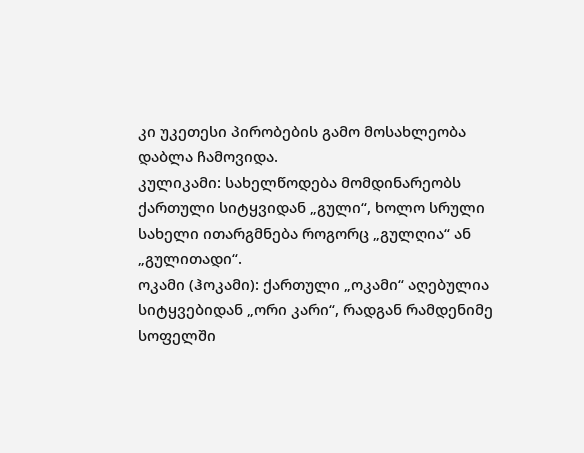კი უკეთესი პირობების გამო მოსახლეობა დაბლა ჩამოვიდა.
კულიკამი: სახელწოდება მომდინარეობს ქართული სიტყვიდან „გული“, ხოლო სრული სახელი ითარგმნება როგორც „გულღია“ ან „გულითადი“.
ოკამი (ჰოკამი): ქართული „ოკამი“ აღებულია სიტყვებიდან „ორი კარი“, რადგან რამდენიმე სოფელში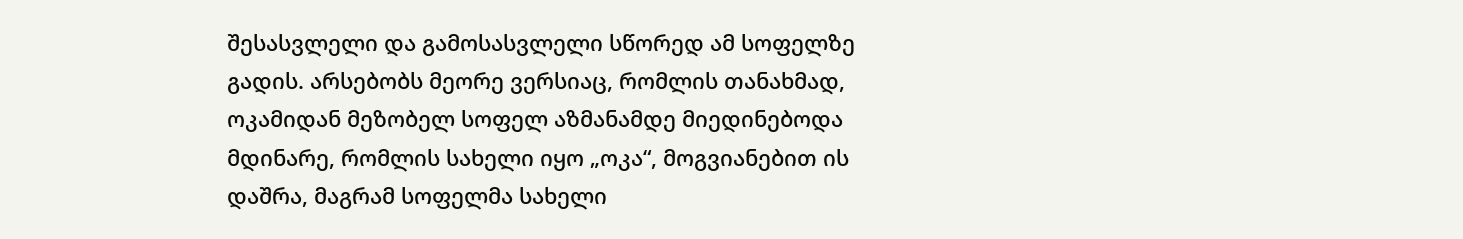შესასვლელი და გამოსასვლელი სწორედ ამ სოფელზე გადის. არსებობს მეორე ვერსიაც, რომლის თანახმად, ოკამიდან მეზობელ სოფელ აზმანამდე მიედინებოდა მდინარე, რომლის სახელი იყო „ოკა“, მოგვიანებით ის დაშრა, მაგრამ სოფელმა სახელი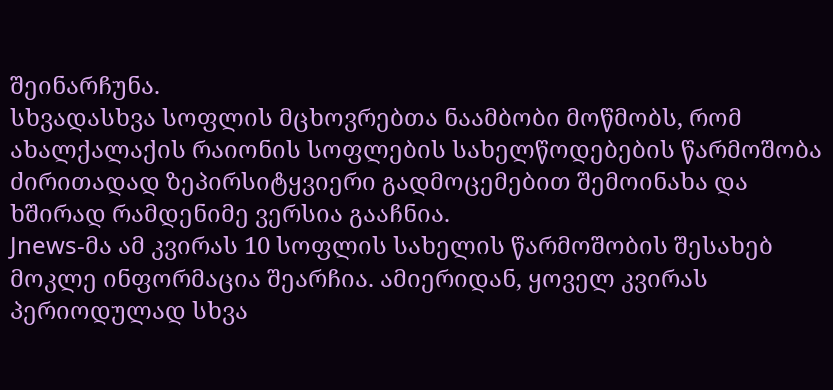შეინარჩუნა.
სხვადასხვა სოფლის მცხოვრებთა ნაამბობი მოწმობს, რომ ახალქალაქის რაიონის სოფლების სახელწოდებების წარმოშობა ძირითადად ზეპირსიტყვიერი გადმოცემებით შემოინახა და ხშირად რამდენიმე ვერსია გააჩნია.
Jnews-მა ამ კვირას 10 სოფლის სახელის წარმოშობის შესახებ მოკლე ინფორმაცია შეარჩია. ამიერიდან, ყოველ კვირას პერიოდულად სხვა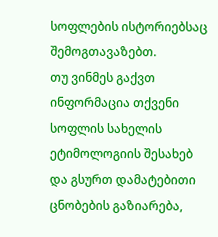სოფლების ისტორიებსაც შემოგთავაზებთ.
თუ ვინმეს გაქვთ ინფორმაცია თქვენი სოფლის სახელის ეტიმოლოგიის შესახებ და გსურთ დამატებითი ცნობების გაზიარება,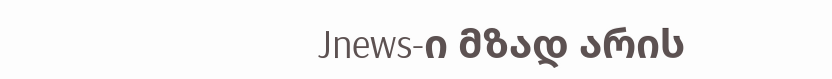Jnews-ი მზად არის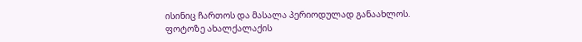ისინიც ჩართოს და მასალა პერიოდულად განაახლოს.
ფოტოზე ახალქალაქის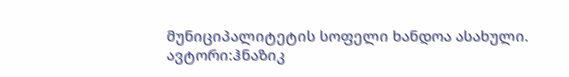მუნიციპალიტეტის სოფელი ხანდოა ასახული.
ავტორი:ჰნაზიკ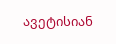ავეტისიან